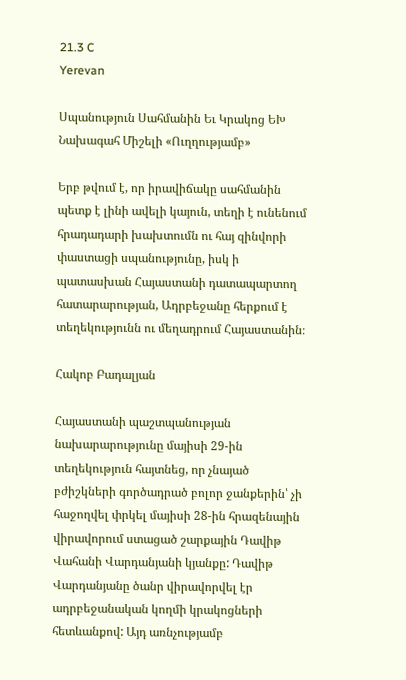21.3 C
Yerevan

Սպանություն Սահմանին Եւ Կրակոց ԵԽ Նախագահ Միշելի «Ուղղությամբ»

Երբ թվում է, որ իրավիճակը սահմանին պետք է լինի ավելի կայուն, տեղի է ունենում հրադադարի խախտումն ու հայ զինվորի փաստացի սպանությունը, իսկ ի պատասխան Հայաստանի դատապարտող հատարարության, Ադրբեջանը հերքում է տեղեկությունն ու մեղադրում Հայաստանին։

Հակոբ Բադալյան

Հայաստանի պաշտպանության նախարարությունը մայիսի 29-ին տեղեկություն հայտնեց, որ չնայած բժիշկների գործադրած բոլոր ջանքերին՝ չի հաջողվել փրկել մայիսի 28-ին հրազենային վիրավորում ստացած շարքային Դավիթ Վահանի Վարդանյանի կյանքը: Դավիթ Վարդանյանը ծանր վիրավորվել էր ադրբեջանական կողմի կրակոցների հետևանքով: Այդ առնչությամբ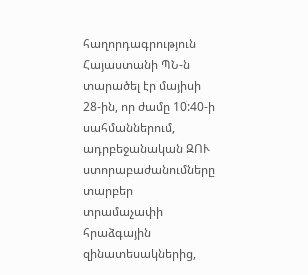հաղորդագրություն Հայաստանի ՊՆ‑ն տարածել էր մայիսի 28-ին, որ ժամը 10:40‑ի սահմաններում, ադրբեջանական ԶՈՒ ստորաբաժանումները տարբեր տրամաչափի հրաձգային զինատեսակներից,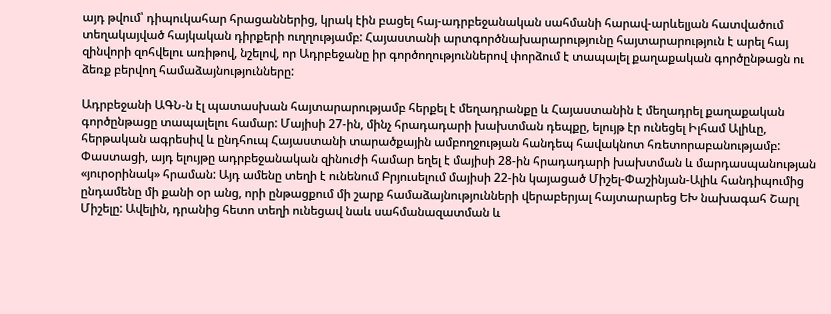այդ թվում՝ դիպուկահար հրացաններից, կրակ էին բացել հայ-ադրբեջանական սահմանի հարավ-արևելյան հատվածում տեղակայված հայկական դիրքերի ուղղությամբ: Հայաստանի արտգործնախարարությունը հայտարարություն է արել հայ զինվորի զոհվելու առիթով, նշելով, որ Ադրբեջանը իր գործողություններով փորձում է տապալել քաղաքական գործընթացն ու ձեռք բերվող համաձայնությունները:

Ադրբեջանի ԱԳՆ‑ն էլ պատասխան հայտարարությամբ հերքել է մեղադրանքը և Հայաստանին է մեղադրել քաղաքական գործընթացը տապալելու համար: Մայիսի 27-ին, մինչ հրադադարի խախտման դեպքը, ելույթ էր ունեցել Իլհամ Ալիևը, հերթական ագրեսիվ և ընդհուպ Հայաստանի տարածքային ամբողջության հանդեպ հավակնոտ հռետորաբանությամբ: Փաստացի, այդ ելույթը ադրբեջանական զինուժի համար եղել է մայիսի 28-ին հրադադարի խախտման և մարդասպանության «յուրօրինակ» հրաման: Այդ ամենը տեղի է ունենում Բրյուսելում մայիսի 22-ին կայացած Միշել-Փաշինյան-Ալիև հանդիպումից ընդամենը մի քանի օր անց, որի ընթացքում մի շարք համաձայնությունների վերաբերյալ հայտարարեց ԵԽ նախագահ Շարլ Միշելը: Ավելին, դրանից հետո տեղի ունեցավ նաև սահմանազատման և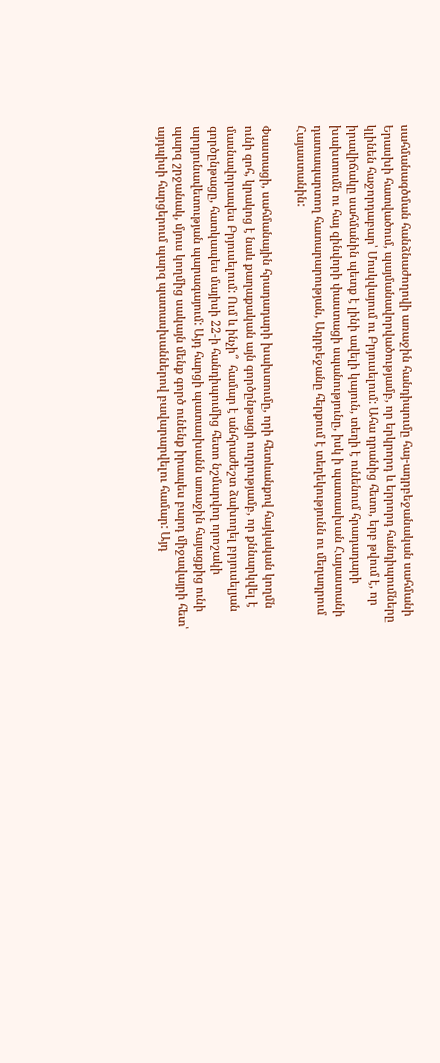սահմանագծման հանձնաժողովի առաջին հանդիպումը հայ-ադրբեջանական սահմանի Երասխի հատվածում, պայմանավորվածությամբ, որ երկրորդ և երրորդ հանդիպումները կլինեն հաջորդաբար՝ Մոսկվայում ու Բրյուսելում: Ահա դրանից հետո, երբ թվում է, որ իրավիճակը սահմանին պետք է լինի ավելի կայուն, տեղի է ունենում հրադադարի խախտումն ու հայ զինվորի փաստացի սպանությունը, իսկ ի պատասխան Հայաստանի դատապարտող հատարարության, Ադրբեջանը հերքում է տեղեկությունն ու մեղադրում Հայաստանին:

Փաստացի, սահմանային հրադադարի խախտումը, որի հետևանքով հայկական կողմն ունի զոհ, կրակոց է նաև քաղաքական այն գործընթացի ուղղությամբ, որ քննարկվել է մասնավորապես Բրյուսելում: Ում և ինչի՞  համար է անհրաժեշտ ձախողել բրյուսելյան գործընթացը, հատկապես մայիսի 22‑ի հանդիպումից հետո նշմարվող որոշակի արդյունավետության պարագայում: Այդ հարցի պատասխանն առաջին հայացքից ունի պարզ շրջանակ, մյուս կողմից սակայն մենք գործ ունենք իրապես բարդ միջավայրի հետ՝ այդպիսի հարցերում պարզ պատասխաններով բավարարվելու համար: Այդ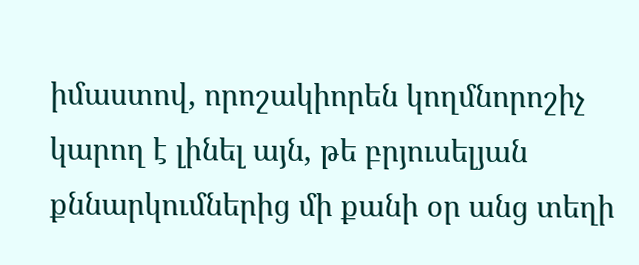իմաստով, որոշակիորեն կողմնորոշիչ կարող է լինել այն, թե բրյուսելյան քննարկումներից մի քանի օր անց տեղի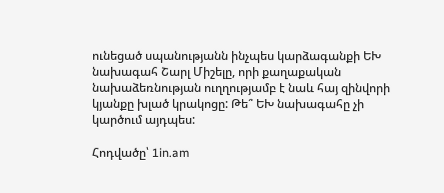ունեցած սպանությանն ինչպես կարձագանքի ԵԽ նախագահ Շարլ Միշելը, որի քաղաքական նախաձեռնության ուղղությամբ է նաև հայ զինվորի կյանքը խլած կրակոցը: Թե՞ ԵԽ նախագահը չի կարծում այդպես:

Հոդվածը՝ 1in.am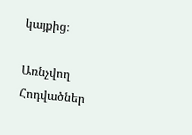կայքից։

Առնչվող Հոդվածներ